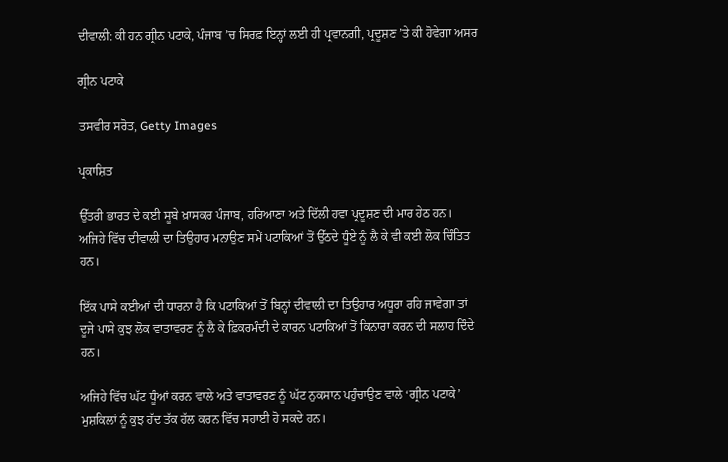ਦੀਵਾਲੀ: ਕੀ ਹਨ ਗ੍ਰੀਨ ਪਟਾਕੇ, ਪੰਜਾਬ ’ਚ ਸਿਰਫ਼ ਇਨ੍ਹਾਂ ਲਈ ਹੀ ਪ੍ਰਵਾਨਗੀ, ਪ੍ਰਦੂਸ਼ਣ ’ਤੇ ਕੀ ਹੋਵੇਗਾ ਅਸਰ

ਗ੍ਰੀਨ ਪਟਾਕੇ

ਤਸਵੀਰ ਸਰੋਤ, Getty Images

ਪ੍ਰਕਾਸ਼ਿਤ

ਉੱਤਰੀ ਭਾਰਤ ਦੇ ਕਈ ਸੂਬੇ ਖ਼ਾਸਕਰ ਪੰਜਾਬ, ਹਰਿਆਣਾ ਅਤੇ ਦਿੱਲੀ ਹਵਾ ਪ੍ਰਦੂਸ਼ਣ ਦੀ ਮਾਰ ਹੇਠ ਹਨ। ਅਜਿਹੇ ਵਿੱਚ ਦੀਵਾਲੀ ਦਾ ਤਿਉਹਾਰ ਮਨਾਉਣ ਸਮੇਂ ਪਟਾਕਿਆਂ ਤੋਂ ਉੱਠਦੇ ਧੂੰਏ ਨੂੰ ਲੈ ਕੇ ਵੀ ਕਈ ਲੋਕ ਚਿੰਤਿਤ ਹਨ।

ਇੱਕ ਪਾਸੇ ਕਈਆਂ ਦੀ ਧਾਰਨਾ ਹੈ ਕਿ ਪਟਾਕਿਆਂ ਤੋਂ ਬਿਨ੍ਹਾਂ ਦੀਵਾਲੀ ਦਾ ਤਿਉਹਾਰ ਅਧੂਰਾ ਰਹਿ ਜਾਵੇਗਾ ਤਾਂ ਦੂਜੇ ਪਾਸੇ ਕੁਝ ਲੋਕ ਵਾਤਾਵਰਣ ਨੂੰ ਲੈ ਕੇ ਫ਼ਿਕਰਮੰਦੀ ਦੇ ਕਾਰਨ ਪਟਾਕਿਆਂ ਤੋਂ ਕਿਨਾਰਾ ਕਰਨ ਦੀ ਸਲਾਹ ਦਿੰਦੇ ਹਨ।

ਅਜਿਹੇ ਵਿੱਚ ਘੱਟ ਧੂੰਆਂ ਕਰਨ ਵਾਲੇ ਅਤੇ ਵਾਤਾਵਰਣ ਨੂੰ ਘੱਟ ਨੁਕਸਾਨ ਪਹੁੰਚਾਉਣ ਵਾਲੇ ‘ਗ੍ਰੀਨ ਪਟਾਕੇ’ ਮੁਸ਼ਕਿਲਾਂ ਨੂੰ ਕੁਝ ਹੱਦ ਤੱਕ ਹੱਲ ਕਰਨ ਵਿੱਚ ਸਹਾਈ ਹੋ ਸਕਦੇ ਹਨ।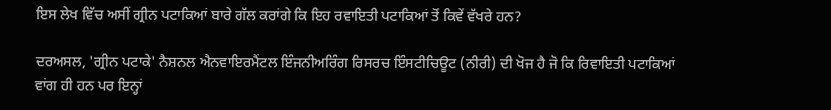ਇਸ ਲੇਖ ਵਿੱਚ ਅਸੀਂ ਗ੍ਰੀਨ ਪਟਾਕਿਆਂ ਬਾਰੇ ਗੱਲ ਕਰਾਂਗੇ ਕਿ ਇਹ ਰਵਾਇਤੀ ਪਟਾਕਿਆਂ ਤੋਂ ਕਿਵੇਂ ਵੱਖਰੇ ਹਨ?

ਦਰਅਸਲ, 'ਗ੍ਰੀਨ ਪਟਾਕੇ' ਨੈਸ਼ਨਲ ਐਨਵਾਇਰਮੈਂਟਲ ਇੰਜਨੀਅਰਿੰਗ ਰਿਸਰਚ ਇੰਸਟੀਚਿਊਟ (ਨੀਰੀ) ਦੀ ਖੋਜ ਹੈ ਜੋ ਕਿ ਰਿਵਾਇਤੀ ਪਟਾਕਿਆਂ ਵਾਂਗ ਹੀ ਹਨ ਪਰ ਇਨ੍ਹਾਂ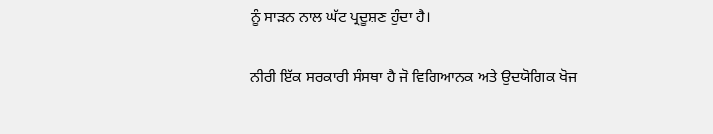ਨੂੰ ਸਾੜਨ ਨਾਲ ਘੱਟ ਪ੍ਰਦੂਸ਼ਣ ਹੁੰਦਾ ਹੈ।

ਨੀਰੀ ਇੱਕ ਸਰਕਾਰੀ ਸੰਸਥਾ ਹੈ ਜੋ ਵਿਗਿਆਨਕ ਅਤੇ ਉਦਯੋਗਿਕ ਖੋਜ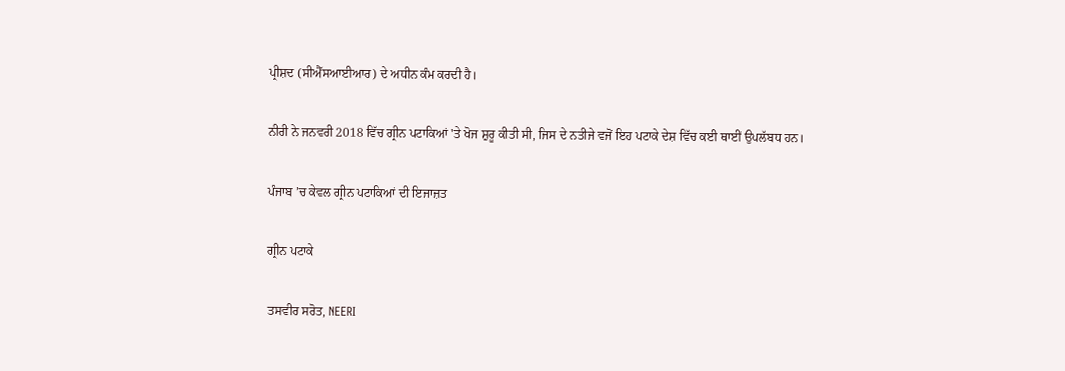ਪ੍ਰੀਸ਼ਦ (ਸੀਐੱਸਆਈਆਰ) ਦੇ ਅਧੀਨ ਕੰਮ ਕਰਦੀ ਹੈ।

ਨੀਰੀ ਨੇ ਜਨਵਰੀ 2018 ਵਿੱਚ ਗ੍ਰੀਨ ਪਟਾਕਿਆਂ 'ਤੇ ਖੋਜ ਸ਼ੁਰੂ ਕੀਤੀ ਸੀ, ਜਿਸ ਦੇ ਨਤੀਜੇ ਵਜੋਂ ਇਹ ਪਟਾਕੇ ਦੇਸ਼ ਵਿੱਚ ਕਈ ਥਾਈਂ ਉਪਲੱਬਧ ਹਨ।

ਪੰਜਾਬ ’ਚ ਕੇਵਲ ਗ੍ਰੀਨ ਪਟਾਕਿਆਂ ਦੀ ਇਜਾਜ਼ਤ

ਗ੍ਰੀਨ ਪਟਾਕੇ

ਤਸਵੀਰ ਸਰੋਤ, NEERI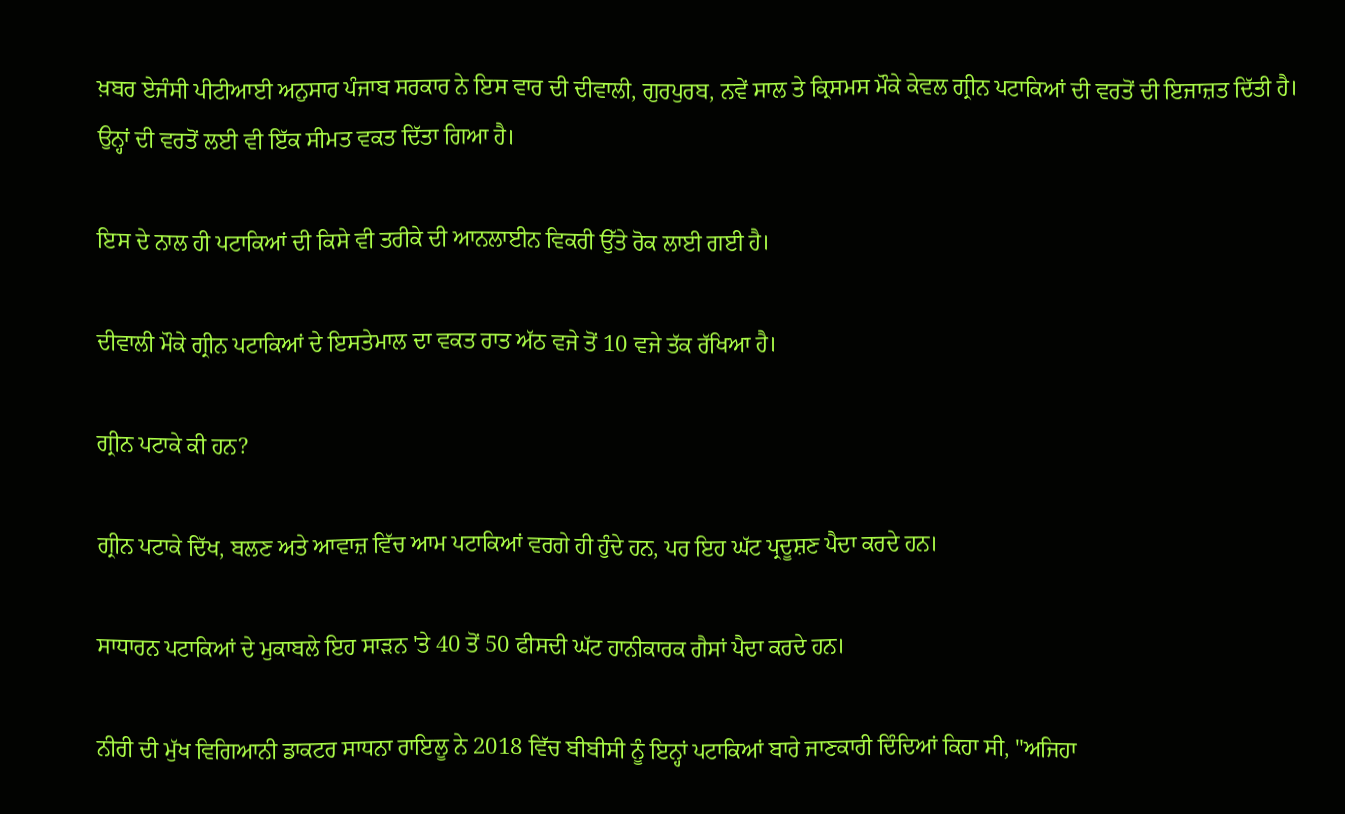ਖ਼ਬਰ ਏਜੰਸੀ ਪੀਟੀਆਈ ਅਨੁਸਾਰ ਪੰਜਾਬ ਸਰਕਾਰ ਨੇ ਇਸ ਵਾਰ ਦੀ ਦੀਵਾਲੀ, ਗੁਰਪੁਰਬ, ਨਵੇਂ ਸਾਲ ਤੇ ਕ੍ਰਿਸਮਸ ਮੌਕੇ ਕੇਵਲ ਗ੍ਰੀਨ ਪਟਾਕਿਆਂ ਦੀ ਵਰਤੋਂ ਦੀ ਇਜਾਜ਼ਤ ਦਿੱਤੀ ਹੈ। ਉਨ੍ਹਾਂ ਦੀ ਵਰਤੋਂ ਲਈ ਵੀ ਇੱਕ ਸੀਮਤ ਵਕਤ ਦਿੱਤਾ ਗਿਆ ਹੈ।

ਇਸ ਦੇ ਨਾਲ ਹੀ ਪਟਾਕਿਆਂ ਦੀ ਕਿਸੇ ਵੀ ਤਰੀਕੇ ਦੀ ਆਨਲਾਈਨ ਵਿਕਰੀ ਉੱਤੇ ਰੋਕ ਲਾਈ ਗਈ ਹੈ।

ਦੀਵਾਲੀ ਮੌਕੇ ਗ੍ਰੀਨ ਪਟਾਕਿਆਂ ਦੇ ਇਸਤੇਮਾਲ ਦਾ ਵਕਤ ਰਾਤ ਅੱਠ ਵਜੇ ਤੋਂ 10 ਵਜੇ ਤੱਕ ਰੱਖਿਆ ਹੈ।

ਗ੍ਰੀਨ ਪਟਾਕੇ ਕੀ ਹਨ?

ਗ੍ਰੀਨ ਪਟਾਕੇ ਦਿੱਖ, ਬਲਣ ਅਤੇ ਆਵਾਜ਼ ਵਿੱਚ ਆਮ ਪਟਾਕਿਆਂ ਵਰਗੇ ਹੀ ਹੁੰਦੇ ਹਨ, ਪਰ ਇਹ ਘੱਟ ਪ੍ਰਦੂਸ਼ਣ ਪੈਦਾ ਕਰਦੇ ਹਨ।

ਸਾਧਾਰਨ ਪਟਾਕਿਆਂ ਦੇ ਮੁਕਾਬਲੇ ਇਹ ਸਾੜਨ 'ਤੇ 40 ਤੋਂ 50 ਫੀਸਦੀ ਘੱਟ ਹਾਨੀਕਾਰਕ ਗੈਸਾਂ ਪੈਦਾ ਕਰਦੇ ਹਨ।

ਨੀਰੀ ਦੀ ਮੁੱਖ ਵਿਗਿਆਨੀ ਡਾਕਟਰ ਸਾਧਨਾ ਰਾਇਲੂ ਨੇ 2018 ਵਿੱਚ ਬੀਬੀਸੀ ਨੂੰ ਇਨ੍ਹਾਂ ਪਟਾਕਿਆਂ ਬਾਰੇ ਜਾਣਕਾਰੀ ਦਿੰਦਿਆਂ ਕਿਹਾ ਸੀ, "ਅਜਿਹਾ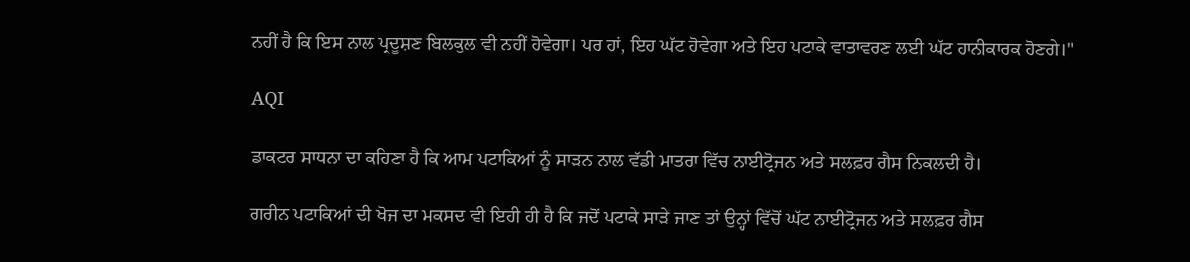ਨਹੀਂ ਹੈ ਕਿ ਇਸ ਨਾਲ ਪ੍ਰਦੂਸ਼ਣ ਬਿਲਕੁਲ ਵੀ ਨਹੀਂ ਹੋਵੇਗਾ। ਪਰ ਹਾਂ, ਇਹ ਘੱਟ ਹੋਵੇਗਾ ਅਤੇ ਇਹ ਪਟਾਕੇ ਵਾਤਾਵਰਣ ਲਈ ਘੱਟ ਹਾਨੀਕਾਰਕ ਹੋਣਗੇ।"

AQI

ਡਾਕਟਰ ਸਾਧਨਾ ਦਾ ਕਹਿਣਾ ਹੈ ਕਿ ਆਮ ਪਟਾਕਿਆਂ ਨੂੰ ਸਾੜਨ ਨਾਲ ਵੱਡੀ ਮਾਤਰਾ ਵਿੱਚ ਨਾਈਟ੍ਰੋਜਨ ਅਤੇ ਸਲਫ਼ਰ ਗੈਸ ਨਿਕਲਦੀ ਹੈ।

ਗਰੀਨ ਪਟਾਕਿਆਂ ਦੀ ਖੋਜ ਦਾ ਮਕਸਦ ਵੀ ਇਹੀ ਹੀ ਹੈ ਕਿ ਜਦੋਂ ਪਟਾਕੇ ਸਾੜੇ ਜਾਣ ਤਾਂ ਉਨ੍ਹਾਂ ਵਿੱਚੋਂ ਘੱਟ ਨਾਈਟ੍ਰੋਜਨ ਅਤੇ ਸਲਫ਼ਰ ਗੈਸ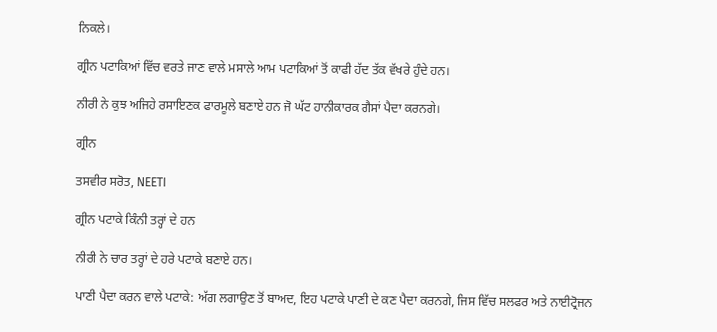ਨਿਕਲੇ।

ਗ੍ਰੀਨ ਪਟਾਕਿਆਂ ਵਿੱਚ ਵਰਤੇ ਜਾਣ ਵਾਲੇ ਮਸਾਲੇ ਆਮ ਪਟਾਕਿਆਂ ਤੋਂ ਕਾਫੀ ਹੱਦ ਤੱਕ ਵੱਖਰੇ ਹੁੰਦੇ ਹਨ।

ਨੀਰੀ ਨੇ ਕੁਝ ਅਜਿਹੇ ਰਸਾਇਣਕ ਫਾਰਮੂਲੇ ਬਣਾਏ ਹਨ ਜੋ ਘੱਟ ਹਾਨੀਕਾਰਕ ਗੈਸਾਂ ਪੈਦਾ ਕਰਨਗੇ।

ਗ੍ਰੀਨ

ਤਸਵੀਰ ਸਰੋਤ, NEETI

ਗ੍ਰੀਨ ਪਟਾਕੇ ਕਿੰਨੀ ਤਰ੍ਹਾਂ ਦੇ ਹਨ

ਨੀਰੀ ਨੇ ਚਾਰ ਤਰ੍ਹਾਂ ਦੇ ਹਰੇ ਪਟਾਕੇ ਬਣਾਏ ਹਨ।

ਪਾਣੀ ਪੈਦਾ ਕਰਨ ਵਾਲੇ ਪਟਾਕੇ: ਅੱਗ ਲਗਾਉਣ ਤੋਂ ਬਾਅਦ, ਇਹ ਪਟਾਕੇ ਪਾਣੀ ਦੇ ਕਣ ਪੈਦਾ ਕਰਨਗੇ, ਜਿਸ ਵਿੱਚ ਸਲਫਰ ਅਤੇ ਨਾਈਟ੍ਰੋਜਨ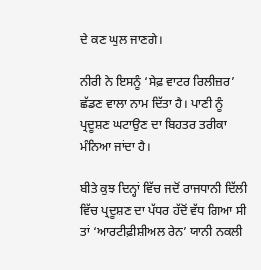ਦੇ ਕਣ ਘੁਲ ਜਾਣਗੇ।

ਨੀਰੀ ਨੇ ਇਸਨੂੰ ‘ਸੇਫ਼ ਵਾਟਰ ਰਿਲੀਜ਼ਰ’ ਛੱਡਣ ਵਾਲਾ ਨਾਮ ਦਿੱਤਾ ਹੈ। ਪਾਣੀ ਨੂੰ ਪ੍ਰਦੂਸ਼ਣ ਘਟਾਉਣ ਦਾ ਬਿਹਤਰ ਤਰੀਕਾ ਮੰਨਿਆ ਜਾਂਦਾ ਹੈ।

ਬੀਤੇ ਕੁਝ ਦਿਨ੍ਹਾਂ ਵਿੱਚ ਜਦੋਂ ਰਾਜਧਾਨੀ ਦਿੱਲੀ ਵਿੱਚ ਪ੍ਰਦੂਸ਼ਣ ਦਾ ਪੱਧਰ ਹੱਦੋਂ ਵੱਧ ਗਿਆ ਸੀ ਤਾਂ ‘ਆਰਟੀਫ਼ੀਸ਼ੀਅਲ ਰੇਨ’ ਯਾਨੀ ਨਕਲੀ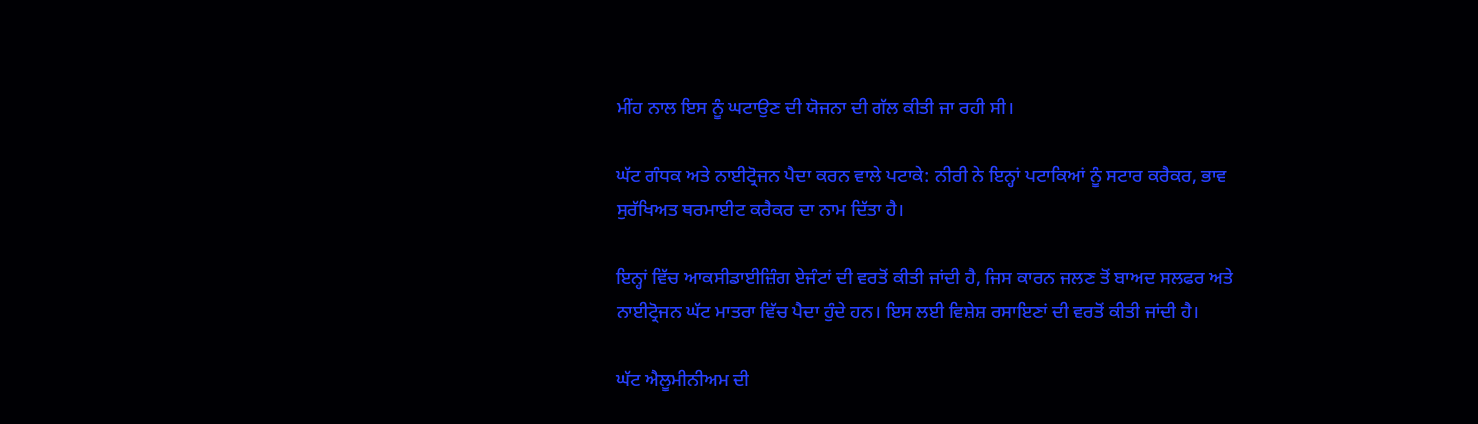ਮੀਂਹ ਨਾਲ ਇਸ ਨੂੰ ਘਟਾਉਣ ਦੀ ਯੋਜਨਾ ਦੀ ਗੱਲ ਕੀਤੀ ਜਾ ਰਹੀ ਸੀ।

ਘੱਟ ਗੰਧਕ ਅਤੇ ਨਾਈਟ੍ਰੋਜਨ ਪੈਦਾ ਕਰਨ ਵਾਲੇ ਪਟਾਕੇ: ਨੀਰੀ ਨੇ ਇਨ੍ਹਾਂ ਪਟਾਕਿਆਂ ਨੂੰ ਸਟਾਰ ਕਰੈਕਰ, ਭਾਵ ਸੁਰੱਖਿਅਤ ਥਰਮਾਈਟ ਕਰੈਕਰ ਦਾ ਨਾਮ ਦਿੱਤਾ ਹੈ।

ਇਨ੍ਹਾਂ ਵਿੱਚ ਆਕਸੀਡਾਈਜ਼ਿੰਗ ਏਜੰਟਾਂ ਦੀ ਵਰਤੋਂ ਕੀਤੀ ਜਾਂਦੀ ਹੈ, ਜਿਸ ਕਾਰਨ ਜਲਣ ਤੋਂ ਬਾਅਦ ਸਲਫਰ ਅਤੇ ਨਾਈਟ੍ਰੋਜਨ ਘੱਟ ਮਾਤਰਾ ਵਿੱਚ ਪੈਦਾ ਹੁੰਦੇ ਹਨ। ਇਸ ਲਈ ਵਿਸ਼ੇਸ਼ ਰਸਾਇਣਾਂ ਦੀ ਵਰਤੋਂ ਕੀਤੀ ਜਾਂਦੀ ਹੈ।

ਘੱਟ ਐਲੂਮੀਨੀਅਮ ਦੀ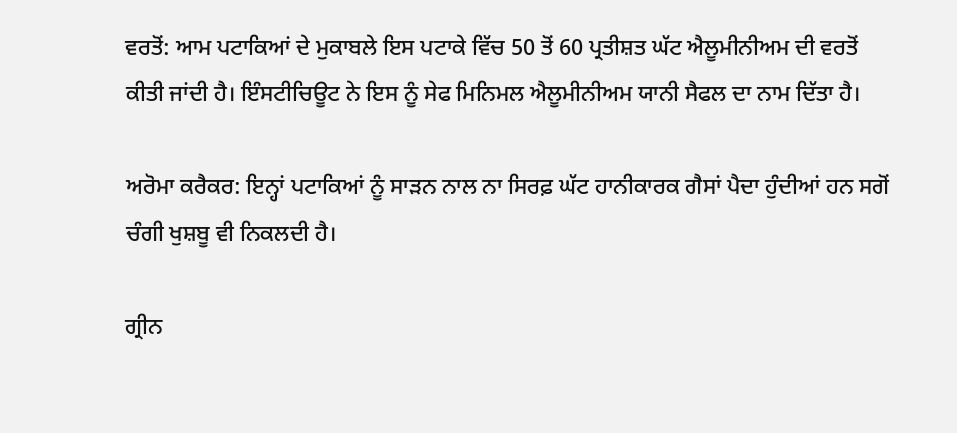ਵਰਤੋਂ: ਆਮ ਪਟਾਕਿਆਂ ਦੇ ਮੁਕਾਬਲੇ ਇਸ ਪਟਾਕੇ ਵਿੱਚ 50 ਤੋਂ 60 ਪ੍ਰਤੀਸ਼ਤ ਘੱਟ ਐਲੂਮੀਨੀਅਮ ਦੀ ਵਰਤੋਂ ਕੀਤੀ ਜਾਂਦੀ ਹੈ। ਇੰਸਟੀਚਿਊਟ ਨੇ ਇਸ ਨੂੰ ਸੇਫ ਮਿਨਿਮਲ ਐਲੂਮੀਨੀਅਮ ਯਾਨੀ ਸੈਫਲ ਦਾ ਨਾਮ ਦਿੱਤਾ ਹੈ।

ਅਰੋਮਾ ਕਰੈਕਰ: ਇਨ੍ਹਾਂ ਪਟਾਕਿਆਂ ਨੂੰ ਸਾੜਨ ਨਾਲ ਨਾ ਸਿਰਫ਼ ਘੱਟ ਹਾਨੀਕਾਰਕ ਗੈਸਾਂ ਪੈਦਾ ਹੁੰਦੀਆਂ ਹਨ ਸਗੋਂ ਚੰਗੀ ਖੁਸ਼ਬੂ ਵੀ ਨਿਕਲਦੀ ਹੈ।

ਗ੍ਰੀਨ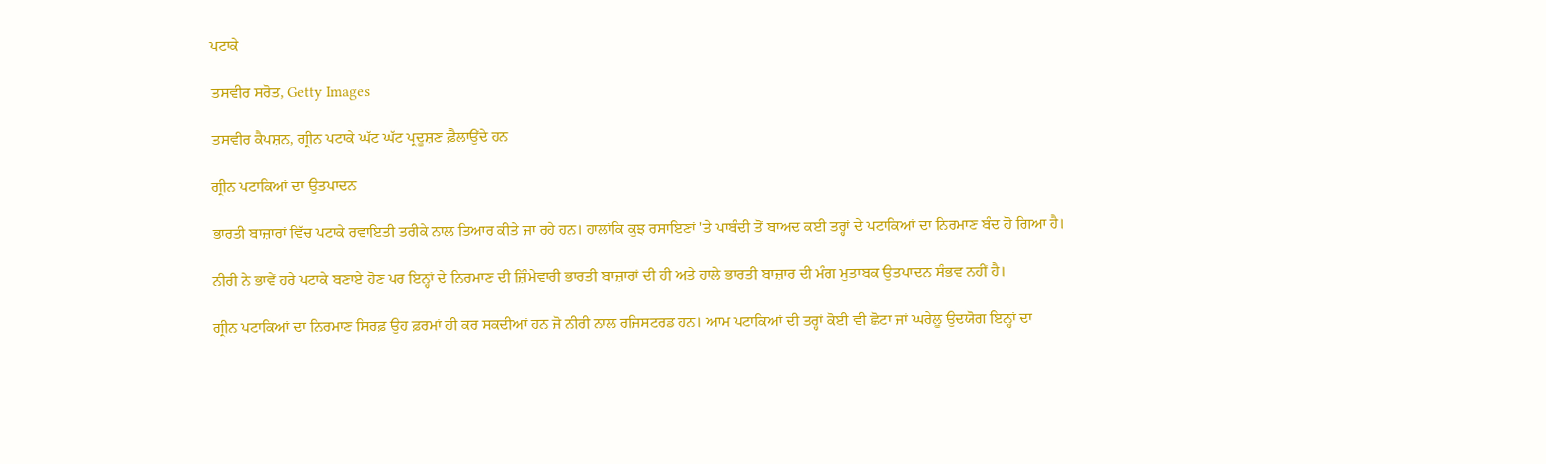ਪਟਾਕੇ

ਤਸਵੀਰ ਸਰੋਤ, Getty Images

ਤਸਵੀਰ ਕੈਪਸ਼ਨ, ਗ੍ਰੀਨ ਪਟਾਕੇ ਘੱਟ ਘੱਟ ਪ੍ਰਦੂਸ਼ਣ ਫ਼ੈਲਾਉਂਦੇ ਹਨ

ਗ੍ਰੀਨ ਪਟਾਕਿਆਂ ਦਾ ਉਤਪਾਦਨ

ਭਾਰਤੀ ਬਾਜ਼ਾਰਾਂ ਵਿੱਚ ਪਟਾਕੇ ਰਵਾਇਤੀ ਤਰੀਕੇ ਨਾਲ ਤਿਆਰ ਕੀਤੇ ਜਾ ਰਹੇ ਹਨ। ਹਾਲਾਂਕਿ ਕੁਝ ਰਸਾਇਣਾਂ 'ਤੇ ਪਾਬੰਦੀ ਤੋਂ ਬਾਅਦ ਕਈ ਤਰ੍ਹਾਂ ਦੇ ਪਟਾਕਿਆਂ ਦਾ ਨਿਰਮਾਣ ਬੰਦ ਹੋ ਗਿਆ ਹੈ।

ਨੀਰੀ ਨੇ ਭਾਵੇਂ ਹਰੇ ਪਟਾਕੇ ਬਣਾਏ ਹੋਣ ਪਰ ਇਨ੍ਹਾਂ ਦੇ ਨਿਰਮਾਣ ਦੀ ਜ਼ਿੰਮੇਵਾਰੀ ਭਾਰਤੀ ਬਾਜ਼ਾਰਾਂ ਦੀ ਹੀ ਅਤੇ ਹਾਲੇ ਭਾਰਤੀ ਬਾਜ਼ਾਰ ਦੀ ਮੰਗ ਮੁਤਾਬਕ ਉਤਪਾਦਨ ਸੰਭਵ ਨਹੀਂ ਹੈ।

ਗ੍ਰੀਨ ਪਟਾਕਿਆਂ ਦਾ ਨਿਰਮਾਣ ਸਿਰਫ਼ ਉਹ ਫ਼ਰਮਾਂ ਹੀ ਕਰ ਸਕਦੀਆਂ ਹਨ ਜੋ ਨੀਰੀ ਨਾਲ ਰਜਿਸਟਰਡ ਹਨ। ਆਮ ਪਟਾਕਿਆਂ ਦੀ ਤਰ੍ਹਾਂ ਕੋਈ ਵੀ ਛੋਟਾ ਜਾਂ ਘਰੇਲੂ ਉਦਯੋਗ ਇਨ੍ਹਾਂ ਦਾ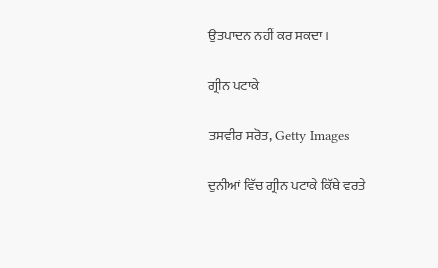ਉਤਪਾਦਨ ਨਹੀਂ ਕਰ ਸਕਦਾ।

ਗ੍ਰੀਨ ਪਟਾਕੇ

ਤਸਵੀਰ ਸਰੋਤ, Getty Images

ਦੁਨੀਆਂ ਵਿੱਚ ਗ੍ਰੀਨ ਪਟਾਕੇ ਕਿੱਥੇ ਵਰਤੇ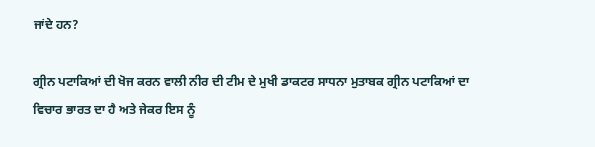ਜਾਂਦੇ ਹਨ?

ਗ੍ਰੀਨ ਪਟਾਕਿਆਂ ਦੀ ਖੋਜ ਕਰਨ ਵਾਲੀ ਨੀਰ ਦੀ ਟੀਮ ਦੇ ਮੁਖੀ ਡਾਕਟਰ ਸਾਧਨਾ ਮੁਤਾਬਕ ਗ੍ਰੀਨ ਪਟਾਕਿਆਂ ਦਾ ਵਿਚਾਰ ਭਾਰਤ ਦਾ ਹੈ ਅਤੇ ਜੇਕਰ ਇਸ ਨੂੰ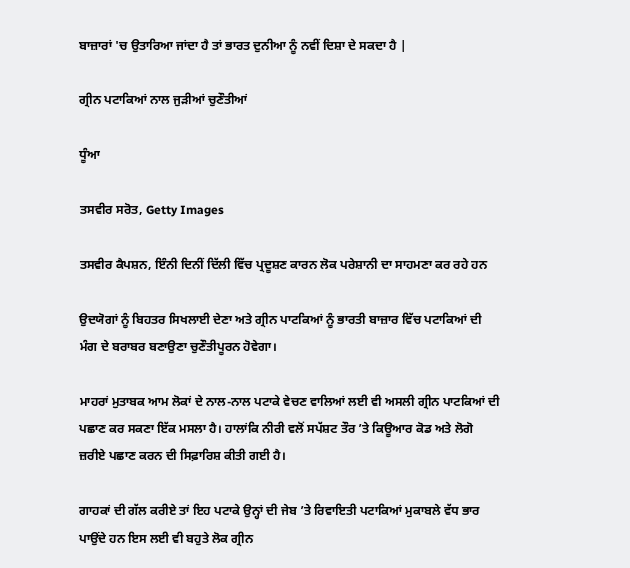ਬਾਜ਼ਾਰਾਂ 'ਚ ਉਤਾਰਿਆ ਜਾਂਦਾ ਹੈ ਤਾਂ ਭਾਰਤ ਦੁਨੀਆ ਨੂੰ ਨਵੀਂ ਦਿਸ਼ਾ ਦੇ ਸਕਦਾ ਹੈ |

ਗ੍ਰੀਨ ਪਟਾਕਿਆਂ ਨਾਲ ਜੁੜੀਆਂ ਚੁਣੌਤੀਆਂ

ਧੂੰਆ

ਤਸਵੀਰ ਸਰੋਤ, Getty Images

ਤਸਵੀਰ ਕੈਪਸ਼ਨ, ਇੰਨੀ ਦਿਨੀਂ ਦਿੱਲੀ ਵਿੱਚ ਪ੍ਰਦੂਸ਼ਣ ਕਾਰਨ ਲੋਕ ਪਰੇਸ਼ਾਨੀ ਦਾ ਸਾਹਮਣਾ ਕਰ ਰਹੇ ਹਨ

ਉਦਯੋਗਾਂ ਨੂੰ ਬਿਹਤਰ ਸਿਖਲਾਈ ਦੇਣਾ ਅਤੇ ਗ੍ਰੀਨ ਪਾਟਕਿਆਂ ਨੂੰ ਭਾਰਤੀ ਬਾਜ਼ਾਰ ਵਿੱਚ ਪਟਾਕਿਆਂ ਦੀ ਮੰਗ ਦੇ ਬਰਾਬਰ ਬਣਾਉਣਾ ਚੁਣੌਤੀਪੂਰਨ ਹੋਵੇਗਾ।

ਮਾਹਰਾਂ ਮੁਤਾਬਕ ਆਮ ਲੋਕਾਂ ਦੇ ਨਾਲ-ਨਾਲ ਪਟਾਕੇ ਵੇਚਣ ਵਾਲਿਆਂ ਲਈ ਵੀ ਅਸਲੀ ਗ੍ਰੀਨ ਪਾਟਕਿਆਂ ਦੀ ਪਛਾਣ ਕਰ ਸਕਣਾ ਇੱਕ ਮਸਲਾ ਹੈ। ਹਾਲਾਂਕਿ ਨੀਰੀ ਵਲੋਂ ਸਪੱਸ਼ਟ ਤੌਰ ’ਤੇ ਕਿਊਆਰ ਕੋਡ ਅਤੇ ਲੋਗੋ ਜ਼ਰੀਏ ਪਛਾਣ ਕਰਨ ਦੀ ਸਿਫ਼ਾਰਿਸ਼ ਕੀਤੀ ਗਈ ਹੈ।

ਗਾਹਕਾਂ ਦੀ ਗੱਲ ਕਰੀਏ ਤਾਂ ਇਹ ਪਟਾਕੇ ਉਨ੍ਹਾਂ ਦੀ ਜੇਬ ’ਤੇ ਰਿਵਾਇਤੀ ਪਟਾਕਿਆਂ ਮੁਕਾਬਲੇ ਵੱਧ ਭਾਰ ਪਾਉਂਦੇ ਹਨ ਇਸ ਲਈ ਵੀ ਬਹੁਤੇ ਲੋਕ ਗ੍ਰੀਨ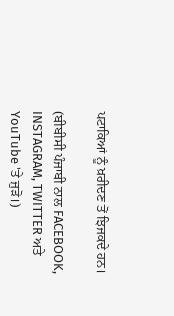ਪਟਾਕਿਆਂ ਨੂੰ ਖ਼ਰੀਦਣ ਤੋਂ ਝਿਜਕਦੇ ਹਨ।

(ਬੀਬੀਸੀ ਪੰਜਾਬੀ ਨਾਲ FACEBOOK, INSTAGRAM, TWITTER ਅਤੇ YouTube 'ਤੇ ਜੁੜੋ।)